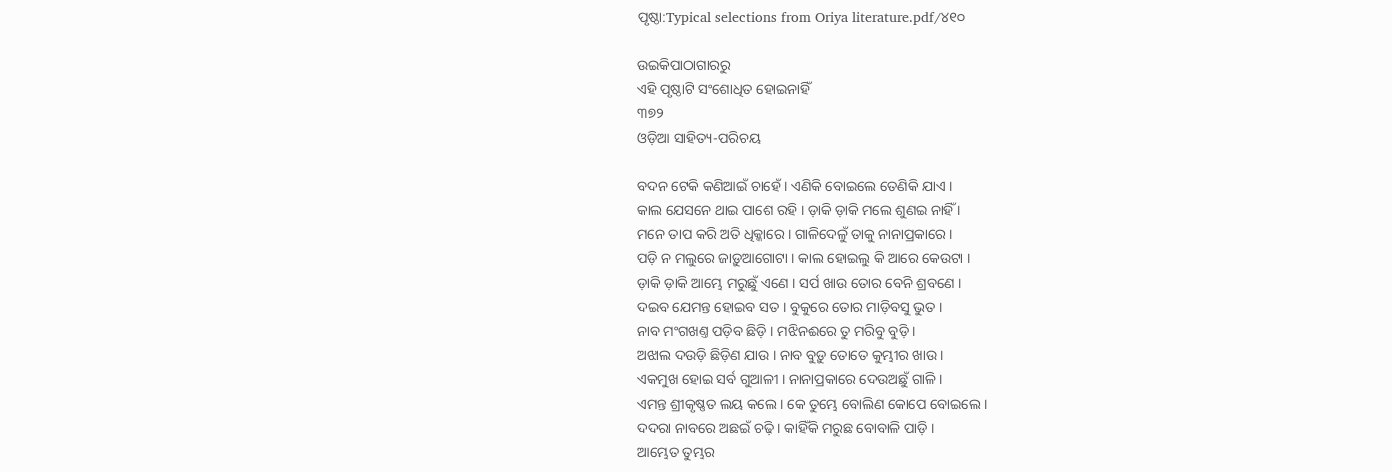ପୃଷ୍ଠା:Typical selections from Oriya literature.pdf/୪୧୦

ଉଇକିପାଠାଗାର‌ରୁ
ଏହି ପୃଷ୍ଠାଟି ସଂଶୋଧିତ ହୋଇନାହିଁ
୩୭୨
ଓଡ଼ିଆ ସାହିତ୍ୟ-ପରିଚୟ

ବଦନ ଟେକି କଣିଆଇଁ ଚାହେଁ । ଏଣିକି ବୋଇଲେ ତେଣିକି ଯାଏ ।
କାଲ ଯେସନେ ଥାଇ ପାଶେ ରହି । ଡ଼ାକି ଡ଼ାକି ମଲେ ଶୁଣଇ ନାହିଁ ।
ମନେ ତାପ କରି ଅତି ଧିକ୍କାରେ । ଗାଳିଦେଳୁଁ ତାକୁ ନାନାପ୍ରକାରେ ।
ପଡ଼ି ନ ମଲୁରେ ଜାଡ଼ୁଆଗୋଟା । କାଲ ହୋଇଲୁ କି ଆରେ କେଉଟା ।
ଡ଼ାକି ଡ଼ାକି ଆମ୍ଭେ ମରୁଛୁଁ ଏଣେ । ସର୍ପ ଖାଉ ତୋର ବେନି ଶ୍ରବଣେ ।
ଦଇ‌ବ ଯେମନ୍ତ ହୋଇବ ସତ । ବୁକୁରେ ତୋର ମାଡ଼ିବସୁ ଭୁତ ।
ନାବ ମଂଗଖଣ୍ତ ପଡ଼ିବ ଛିଡ଼ି । ମଝିନଈରେ ତୁ ମରିବୁ ବୁଡ଼ି ।
ଅଝାଲ ଦଉଡ଼ି ଛିଡ଼ିଣ ଯାଉ । ନାବ ବୁଡ଼ୁ ତୋତେ କୁମ୍ଭୀର ଖାଉ ।
ଏକମୁଖ ହୋଇ ସର୍ବ ଗୁଆଳୀ । ନାନାପ୍ରକାରେ ଦେଉଅଛୁଁ ଗାଳି ।
ଏମନ୍ତ ଶ୍ରୀକୃଷ୍ଣତ ଲୟ କଲେ । କେ ତୁମ୍ଭେ ବୋଲିଣ କୋପେ ବୋଇଲେ ।
ଦ‌ଦରା ନାବରେ ଅଛଇଁ ଚଢ଼ି । କାହିଁକି ମରୁଛ ବୋବାଳି ପାଡ଼ି ।
ଆମ୍ଭେତ ତୁମ୍ଭର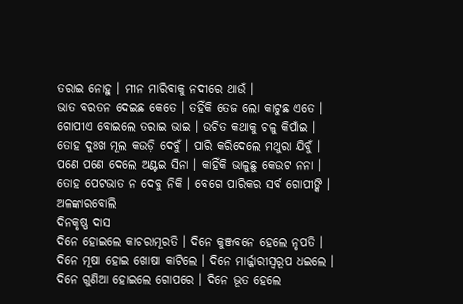ତରାଇ ନୋହୁ । ମୀନ ମାରିବାକୁ ନ‌ଦୀରେ ଥାଉଁ ।
ଭାତ ବରତନ ଦେଇଛ କେତେ । ତ‌ହିଁକି ତେଜ ଲୋ କାଟୁଛ ଏତେ ।
ଗୋପୀଏ ବୋଇଲେ ତରାଇ ଭାଇ । ଉଚିତ କଥାକୁ ଚଳୁ କିପାଁଇ ।
ତୋହ ଦୁଃଖ ମୂଲ କଉଡ଼ି ଦେବୁଁ । ପାରି କରିଦେଲେ ମଥୁରା ଯିବୁଁ ।
ପଣେ ପଣେ ଦେଲେ ଅଣ୍ଟଇ ସିନା । କାହିଁକି ଭାଳୁଛୁ କେଉଟ ନନା ।
ତୋହ ପେଟଭାତ ନ ଦେବୁ ନିକି । ବେଗେ ପାରିକର ସର୍ବ ଗୋପୀଙ୍କି ।
ଅଳଙ୍କାରବୋଲି
ଦିନ‌କୃଷ୍ଣ ଦାସ
ଦିନେ ହୋଇଲେ କାଚରାମୂରତି । ଦିନେ କୁଞ୍ଜବନେ ହେଲେ ନୃପତି ।
ଦିନେ ମୂଷା ହୋଇ ଖୋଷା କାଟିଲେ । ଦିନେ ମାର୍ଜ୍ଜାରୀସ୍ୱରୂପ ଧଇଲେ ।
ଦିନେ ଗୁଣିଆ ହୋଇଲେ ଗୋପରେ । ଦିନେ ଭୂତ ହେଲେ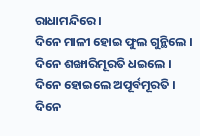ରାଧାମନ୍ଦିରେ ।
ଦିନେ ମାଳୀ ହୋଇ ଫୁଲ ଗୁନ୍ଥିଲେ । ଦିନେ ଶଙ୍ଖାରିମୂରତି ଧଇଲେ ।
ଦିନେ ହୋଇଲେ ଅପୂର୍ବମୂରତି । ଦିନେ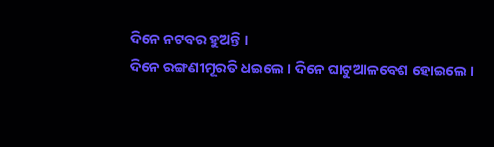ଦିନେ ନଟବର ହୁଅନ୍ତି ।
ଦିନେ ରଙ୍ଗଣୀମୂରତି ଧଇଲେ । ଦିନେ ଘାଟୁଆଳବେଶ ହୋଇଲେ ।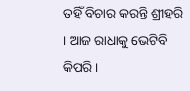ତ‌ହିଁ ବିଚାର କରନ୍ତି ଶ୍ରୀହରି । ଆଜ ରାଧାକୁ ଭେଟିବି କିପରି ।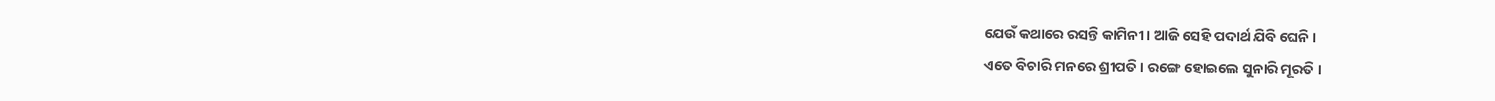ଯେଉଁ କଥାରେ ରସନ୍ତି କାମିନୀ । ଆଜି ସେହି ପଦାର୍ଥ ଯିବି ଘେନି ।
ଏତେ ବିଚାରି ମନରେ ଶ୍ରୀପତି । ରଙ୍ଗେ ହୋଇଲେ ସୁନାରି ମୂରତି ।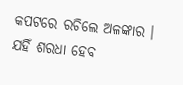କପଟରେ ରଚିଲେ ଅଳଙ୍କାର । ଯ‌ହିଁ ଶରଧା ହେବ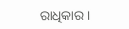ରାଧିକାର ।